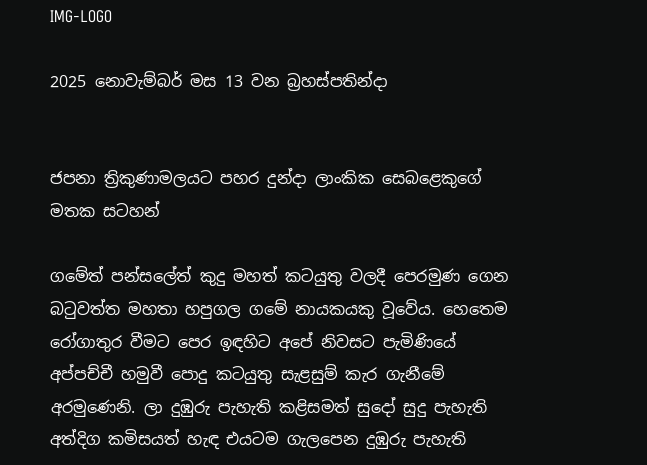IMG-LOGO

2025 නොවැම්බර් මස 13 වන බ්‍රහස්පතින්දා


ජපනා ත්‍රිකුණාමලයට පහර දුන්දා ලාංකික සෙබළෙකුගේ මතක සටහන්

ගමේත් පන්සලේත් කුදු මහත් කටයුතු වලදී පෙරමුණ ගෙන බටුවත්ත මහතා හපුගල ගමේ නායකයකු වූවේය. හෙතෙම රෝගාතුර වීමට පෙර ඉඳහිට අපේ නිවසට පැමිණියේ අප්පච්චී හමුවී පොදු කටයුතු සැළසුම් කැර ගැනීමේ අරමුණෙනි. ලා දුඹුරු පැහැති කළිසමත් සුදෝ සුදු පැහැති අත්දිග කමිසයත් හැඳ එයටම ගැලපෙන දුඹුරු පැහැති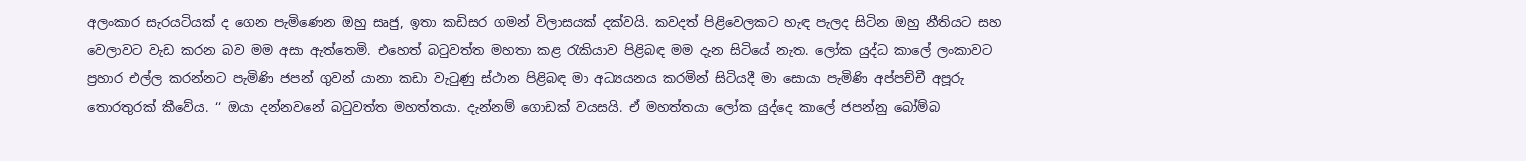අලංකාර සැරයටියක් ද ගෙන පැමිණෙන ඔහු සෘජු, ඉතා කඩිසර ගමන් විලාසයක් දක්වයි. කවදත් පිළිවෙලකට හැඳ පැලද සිටින ඔහු නීතියට සහ වෙලාවට වැඩ කරන බව මම අසා ඇත්තෙමි. එහෙත් බටුවත්ත මහතා කළ රැකියාව පිළිබඳ මම දැන සිටියේ නැත. ලෝක යුද්ධ කාලේ ලංකාවට ප්‍රහාර එල්ල කරන්නට පැමිණි ජපන් ගුවන් යානා කඩා වැටුණු ස්ථාන පිළිබඳ මා අධ්‍යයනය කරමින් සිටියදී මා සොයා පැමිණි අප්පච්චී අපූරු තොරතුරක් කීවේය. ‘‘ ඔයා දන්නවනේ බටුවත්ත මහත්තයා. දැන්නම් ගොඩක් වයසයි. ඒ මහත්තයා ලෝක යුද්දෙ කාලේ ජපන්නු බෝම්බ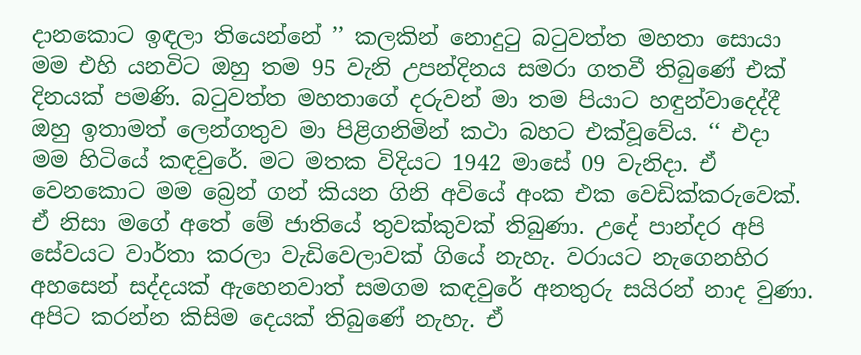දානකොට ඉඳලා තියෙන්නේ ’’ කලකින් නොදුටු බටුවත්ත මහතා සොයා මම එහි යනවිට ඔහු තම 95 වැනි උපන්දිනය සමරා ගතවී තිබුණේ එක් දිනයක් පමණි. බටුවත්ත මහතාගේ දරුවන් මා තම පියාට හඳුන්වාදෙද්දී ඔහු ඉතාමත් ලෙන්ගතුව මා පිළිගනිමින් කථා බහට එක්වූවේය. ‘‘ එදා මම හිටියේ කඳවුරේ. මට මතක විදියට 1942 මාසේ 09 වැනිදා. ඒ වෙනකොට මම බ්‍රෙන් ගන් කියන ගිනි අවියේ අංක එක වෙඩික්කරුවෙක්. ඒ නිසා මගේ අතේ මේ ජාතියේ තුවක්කුවක් තිබුණා. උදේ පාන්දර අපි සේවයට වාර්තා කරලා වැඩිවෙලාවක් ගියේ නැහැ. වරායට නැගෙනහිර අහසෙන් සද්දයක් ඇහෙනවාත් සමගම කඳවුරේ අනතුරු සයිරන් නාද වුණා. අපිට කරන්න කිසිම දෙයක් තිබුණේ නැහැ. ඒ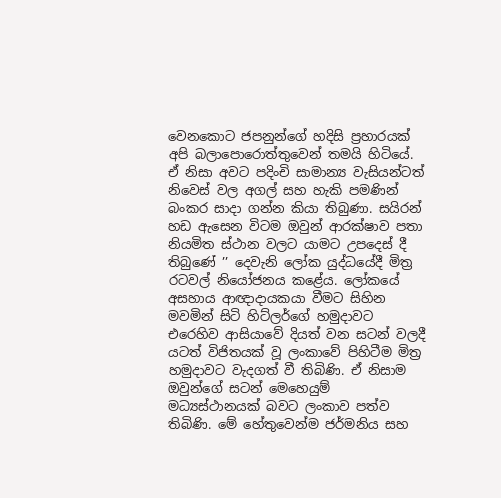වෙනකොට ජපනුන්ගේ හදිසි ප්‍රහාරයක් අපි බලාපොරොත්තුවෙන් තමයි හිටියේ. ඒ නිසා අවට පදිංචි සාමාන්‍ය වැසියන්ටත් නිවෙස් වල අගල් සහ හැකි පමණින් බංකර සාදා ගන්න කියා තිබුණා. සයිරන් හඩ ඇසෙන විටම ඔවුන් ආරක්ෂාව පතා නියමිත ස්ථාන වලට යාමට උපදෙස් දී තිබුණේ ’’ දෙවැනි ලෝක යුද්ධයේදී මිත්‍ර රටවල් නියෝජනය කළේය. ලෝකයේ අසහාය ආඥාදායකයා වීමට සිහින මවමින් සිටි හිට්ලර්ගේ හමුදාවට එරෙහිව ආසියාවේ දියත් වන සටන් වලදී යටත් විජිතයක් වූ ලංකාවේ පිහිටීම මිත්‍ර හමුදාවට වැදගත් වී තිබිණි. ඒ නිසාම ඔවුන්ගේ සටන් මෙහෙයුම් මධ්‍යස්ථානයක් බවට ලංකාව පත්ව තිබිණි. මේ හේතුවෙන්ම ජර්මනිය සහ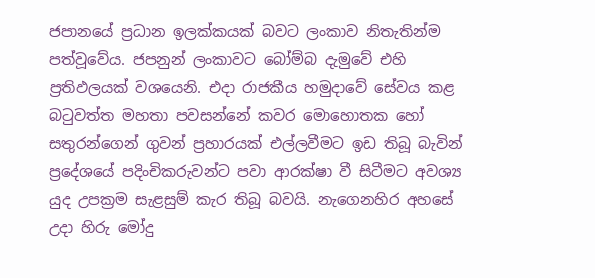ජපානයේ ප්‍රධාන ඉලක්කයක් බවට ලංකාව නිතැතින්ම පත්වූවේය. ජපනුන් ලංකාවට බෝම්බ දැමුවේ එහි ප්‍රතිඵලයක් වශයෙනි. එදා රාජකීය හමුදාවේ සේවය කළ බටුවත්ත මහතා පවසන්නේ කවර මොහොතක හෝ සතුරන්ගෙන් ගුවන් ප්‍රහාරයක් එල්ලවීමට ඉඩ තිබූ බැවින් ප්‍රදේශයේ පදිංචිකරුවන්ට පවා ආරක්ෂා වී සිටීමට අවශ්‍ය යුද උපක්‍රම සැළසුම් කැර තිබූ බවයි. නැගෙනහිර අහසේ උදා හිරු මෝදු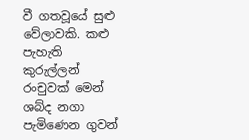වී ගතවූයේ සුළු වේලාවකි. කළු පැහැති කුරුල්ලන් රංචුවක් මෙන් ශබ්ද නගා පැමිණෙන ගුවන්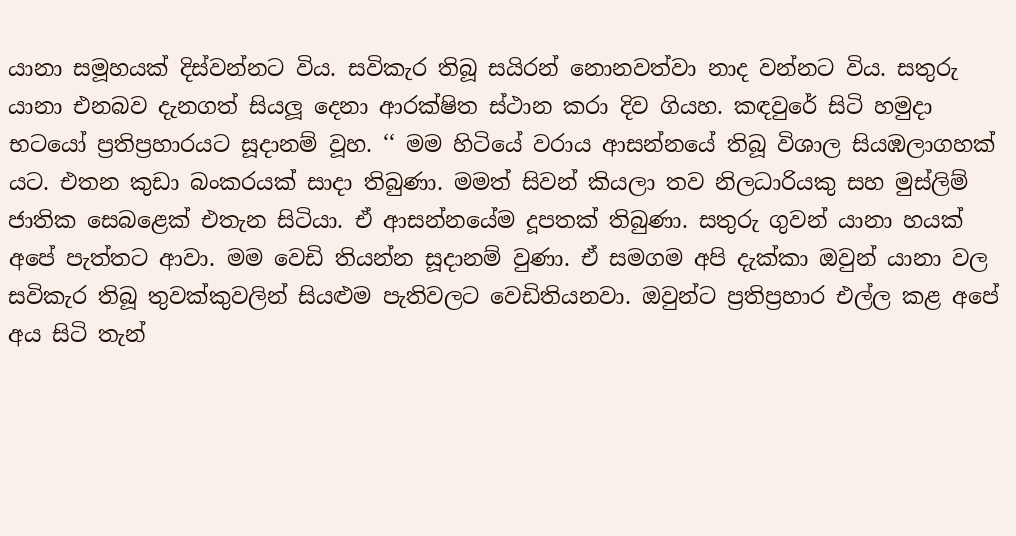යානා සමූහයක් දිස්වන්නට විය. සවිකැර තිබූ සයිරන් නොනවත්වා නාද වන්නට විය. සතුරු යානා එනබව දැනගත් සියලූ දෙනා ආරක්ෂිත ස්ථාන කරා දිව ගියහ. කඳවුරේ සිටි හමුදා භටයෝ ප්‍රතිප්‍රහාරයට සූදානම් වූහ. ‘‘ මම හිටියේ වරාය ආසන්නයේ තිබූ විශාල සියඹලාගහක් යට. එතන කුඩා බංකරයක් සාදා තිබුණා. මමත් සිවන් කියලා තව නිලධාරියකු සහ මුස්ලිම් ජාතික සෙබළෙක් එතැන සිටියා. ඒ ආසන්නයේම දූපතක් තිබුණා. සතුරු ගුවන් යානා හයක් අපේ පැත්තට ආවා. මම වෙඩි තියන්න සූදානම් වුණා. ඒ සමගම අපි දැක්කා ඔවුන් යානා වල සවිකැර තිබූ තුවක්කුවලින් සියළුම පැතිවලට වෙඩිතියනවා. ඔවුන්ට ප්‍රතිප්‍රහාර එල්ල කළ අපේ අය සිටි තැන්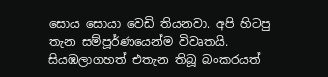සොය සොයා වෙඩි තියනවා. අපි හිටපු තැන සම්පූර්ණයෙන්ම විවෘතයි. සියඹලාගහත් එතැන තිබූ බංකරයත්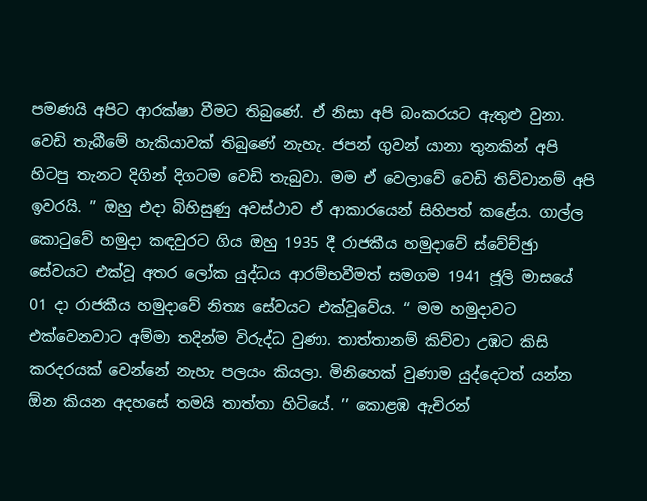පමණයි අපිට ආරක්ෂා වීමට තිබුණේ. ඒ නිසා අපි බංකරයට ඇතුළු වුනා. වෙඩි තැබීමේ හැකියාවක් තිබුණේ නැහැ. ජපන් ගුවන් යානා තුනකින් අපි හිටපු තැනට දිගින් දිගටම වෙඩි තැබුවා. මම ඒ වෙලාවේ වෙඩි තිව්වානම් අපි ඉවරයි. ’’ ඔහු එදා බිහිසුණු අවස්ථාව ඒ ආකාරයෙන් සිහිපත් කළේය. ගාල්ල කොටුවේ හමුදා කඳවුරට ගිය ඔහු 1935 දී රාජකීය හමුදාවේ ස්වේච්ඡුා සේවයට එක්වූ අතර ලෝක යුද්ධය ආරම්භවීමත් සමගම 1941 ජූලි මාසයේ 01 දා රාජකීය හමුදාවේ නිත්‍ය සේවයට එක්වූවේය. ‘‘ මම හමුදාවට එක්වෙනවාට අම්මා තදින්ම විරුද්ධ වුණා. තාත්තානම් කිව්වා උඹට කිසි කරදරයක් වෙන්නේ නැහැ පලයං කියලා. මිනිහෙක් වුණාම යුද්දෙටත් යන්න  ඕන කියන අදහසේ තමයි තාත්තා හිටියේ. ’’ කොළඹ ඇචිරන්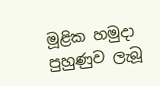මූළික හමුදා පුහුණුව ලැබූ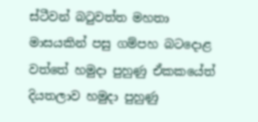ස්ටීවන් බටුවත්ත මහතා මාසයකින් පසු ගම්පහ බටදොළ වත්තේ හමුදා පුහුණු ඒකකයේත් දියතලාව හමුදා පුහුණු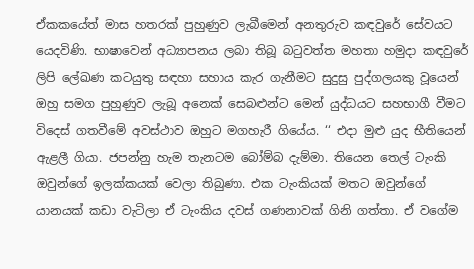ඒකකයේත් මාස හතරක් පුහුණුව ලැබීමෙන් අනතුරුව කඳවුරේ සේවයට යෙදවිණි. භාෂාවෙන් අධ්‍යාපනය ලබා තිබූ බටුවත්ත මහතා හමුදා කඳවුරේ ලිපි ලේඛණ කටයුතු සඳහා සහාය කැර ගැනීමට සුදුසු පුද්ගලයකු වූයෙන් ඔහු සමග පුහුණුව ලැබූ අනෙක් සෙබළුන්ට මෙන් යුද්ධයට සහභාගී වීමට විදෙස් ගතවීමේ අවස්ථාව ඔහුට මගහැරී ගියේය. ‘‘ එදා මුළු යුද භීතියෙන් ඇළලී ගියා. ජපන්නු හැම තැනටම බෝම්බ දැම්මා. තියෙන තෙල් ටැංකි ඔවුන්ගේ ඉලක්කයක් වෙලා තිබුණා. එක ටැංකියක් මතට ඔවුන්ගේ යානයක් කඩා වැටිලා ඒ ටැංකිය දවස් ගණනාවක් ගිනි ගත්තා. ඒ වගේම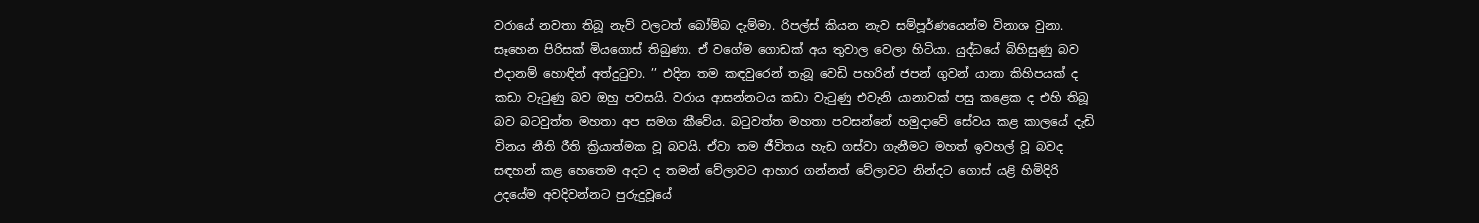වරායේ නවතා තිබූ නැව් වලටත් බෝම්බ දැම්මා. රිපල්ස් කියන නැව සම්පූර්ණයෙන්ම විනාශ වුනා. සෑහෙන පිරිසක් මියගොස් තිබුණා. ඒ වගේම ගොඩක් අය තුවාල වෙලා හිටියා. යුද්ධයේ බිහිසුණු බව එදානම් හොඳින් අත්දුටුවා. ’’ එදින තම කඳවුරෙන් තැබූ වෙඩි පහරින් ජපන් ගුවන් යානා කිහිපයක් ද කඩා වැටුණු බව ඔහු පවසයි. වරාය ආසන්නටය කඩා වැටුණු එවැනි යානාවක් පසු කළෙක ද එහි තිබූ බව බටවුත්ත මහතා අප සමග කීවේය. බටුවත්ත මහතා පවසන්නේ හමුදාවේ සේවය කළ කාලයේ දැඩි විනය නීති රීති ක්‍රියාත්මක වූ බවයි. ඒවා තම ජීවිතය හැඩ ගස්වා ගැනීමට මහත් ඉවහල් වූ බවද සඳහන් කළ හෙතෙම අදට ද තමන් වේලාවට ආහාර ගන්නත් වේලාවට නින්දට ගොස් යළි හිමිදිරි උදයේම අවදිවන්නට පුරුදුවූයේ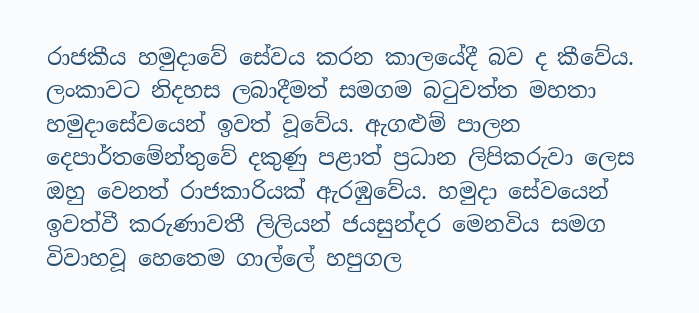රාජකීය හමුදාවේ සේවය කරන කාලයේදී බව ද කීවේය. ලංකාවට නිදහස ලබාදීමත් සමගම බටුවත්ත මහතා හමුදාසේවයෙන් ඉවත් වූවේය. ඇගළුම් පාලන දෙපාර්තමේන්තුවේ දකුණු පළාත් ප්‍රධාන ලිපිකරුවා ලෙස ඔහු වෙනත් රාජකාරියක් ඇරඹුවේය. හමුදා සේවයෙන් ඉවත්වී කරුණාවතී ලිලියන් ජයසුන්දර මෙනවිය සමග විවාහවූ හෙතෙම ගාල්ලේ හපුගල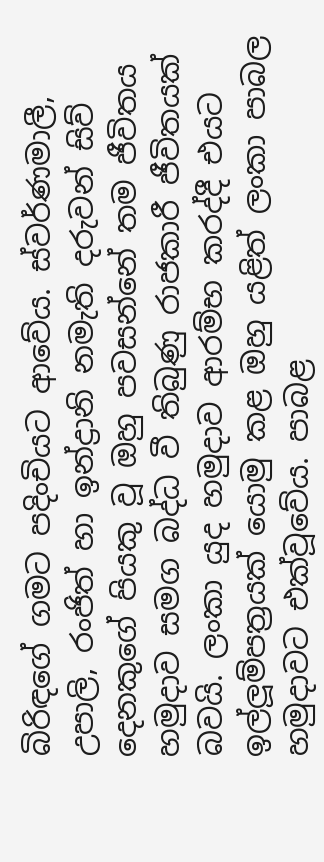බිරිඳගේ ගමට පදිංචියට ආවේය. ස්වර්ණමාලී, උපාලි, රංජිත් හා ඉන්ද්‍රානි නමැති දරුවන් සිව් දෙනකුගේ පියකු වූ ඔහු පවසන්නේ තම ජීවිතය හමුදාව සමග බද්ධ වී තිබුණු රාජකාරී ජීවිතයක් බවයි. ලංකා යුද හමුදාව ආරම්භ කරද්දී එයට ඉල්ලූම්පත්‍රයක් යොමු කළ ඔහු යළිත් ලංකා පාබල හමුදාවට එක්වූවේය. පාබළ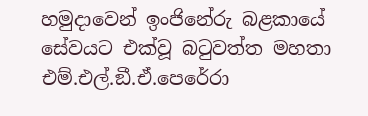හමුදාවෙන් ඉංජිනේරු බළකායේ සේවයට එක්වූ බටුවත්ත මහතා එම්.එල්.ඞී.ඒ.පෙරේරා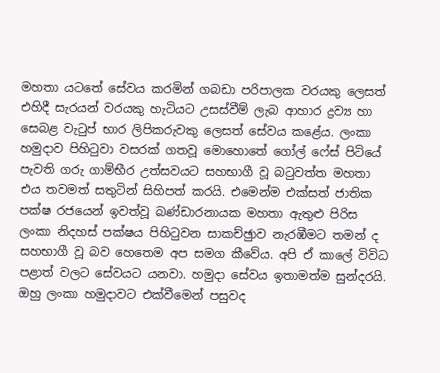මහතා යටතේ සේවය කරමින් ගබඩා පරිපාලක වරයකු ලෙසත් එහිදී සැරයන් වරයකු හැටියට උසස්වීම් ලැබ ආහාර ද්‍රව්‍ය හා සෙබළ වැටුප් භාර ලිපිකරුවකු ලෙසත් සේවය කළේය. ලංකා හමුදාව පිහිටුවා වසරක් ගතවූ මොහොතේ ගෝල් ෆේස් පිටියේ පැවති ගරු ගාම්භීර උත්සවයට සහභාගී වූ බටුවත්ත මහතා එය තවමත් සතුටින් සිහිපත් කරයි. එමෙන්ම එක්සත් ජාතික පක්ෂ රජයෙන් ඉවත්වූ බණ්ඩාරනායක මහතා ඇතුළු පිරිස ලංකා නිදහස් පක්ෂය පිහිටුවන සාකච්ඡුාව නැරඹීමට තමන් ද සහභාගී වූ බව හෙතෙම අප සමග කීවේය. අපි ඒ කාලේ විවිධ පළාත් වලට සේවයට යනවා. හමුදා සේවය ඉතාමත්ම සුන්දරයි. ඔහු ලංකා හමුදාවට එක්වීමෙන් පසුවද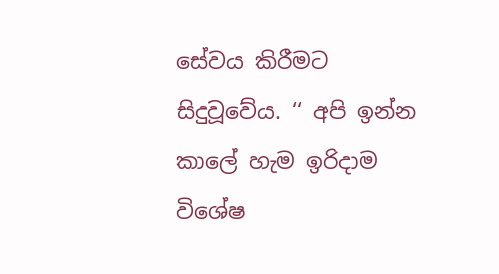සේවය කිරීමට සිදුවූවේය. ‘‘ අපි ඉන්න කාලේ හැම ඉරිදාම විශේෂ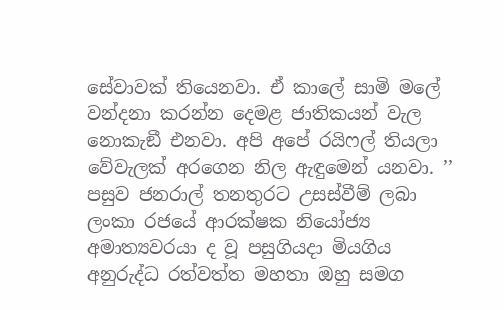සේවාවක් තියෙනවා. ඒ කාලේ සාමි මලේ වන්දනා කරන්න දෙමළ ජාතිකයන් වැල නොකැඞී එනවා. අපි අපේ රයිෆල් තියලා වේවැලක් අරගෙන නිල ඇඳුමෙන් යනවා. ’’ පසුව ජනරාල් තනතුරට උසස්වීම් ලබා ලංකා රජයේ ආරක්ෂක නියෝජ්‍ය අමාත්‍යවරයා ද වූ පසුගියදා මියගිය අනුරුද්ධ රත්වත්ත මහතා ඔහු සමග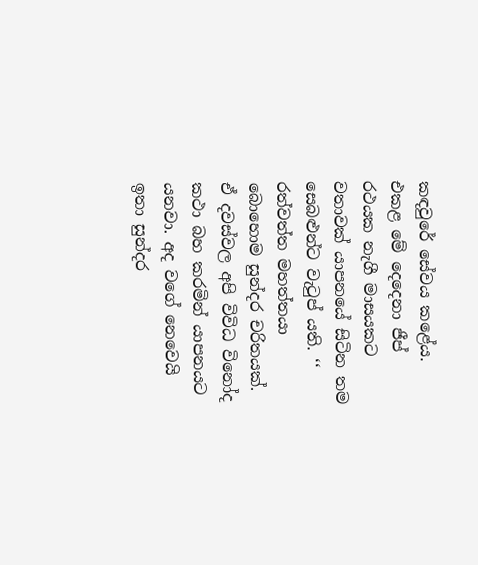කඳවුරේ සේවය කළේය. එකළ මේ දෙදෙනා ජීප් රථයක නැගී මාසයකට වතාවක් යාපනයේ සිටින තම සෙබළුන්ට වැටුප් යති. ‘‘ රත්වත්ත මහත්තයා බොහොම සුන්දර චරිතයක්. ඒ දවස්වල අපි විවිධ විනෝද කථා බහ කරමින් යාපනයට යනවා. අද වගේ නෙවෙයි ඉතා සුන්දර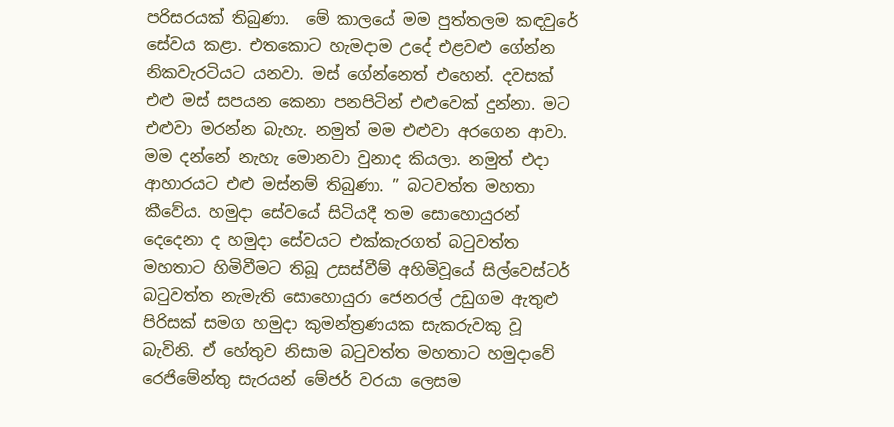පරිසරයක් තිබුණා.  මේ කාලයේ මම පුත්තලම කඳවුරේ සේවය කළා. එතකොට හැමදාම උදේ එළවළු ගේන්න නිකවැරටියට යනවා. මස් ගේන්නෙත් එහෙන්. දවසක් එළු මස් සපයන කෙනා පනපිටින් එළුවෙක් දුන්නා. මට එළුවා මරන්න බැහැ. නමුත් මම එළුවා අරගෙන ආවා. මම දන්නේ නැහැ මොනවා වුනාද කියලා. නමුත් එදා ආහාරයට එළු මස්නම් තිබුණා. ’’ බටවත්ත මහතා කීවේය. හමුදා සේවයේ සිටියදී තම සොහොයුරන් දෙදෙනා ද හමුදා සේවයට එක්කැරගත් බටුවත්ත මහතාට හිමිවීමට තිබූ උසස්වීම් අහිමිවූයේ සිල්වෙස්ටර් බටුවත්ත නැමැති සොහොයුරා ජෙනරල් උඩුගම ඇතුළු පිරිසක් සමග හමුදා කුමන්ත්‍රණයක සැකරුවකු වූ බැවිනි. ඒ හේතුව නිසාම බටුවත්ත මහතාට හමුදාවේ රෙජිමේන්තු සැරයන් මේජර් වරයා ලෙසම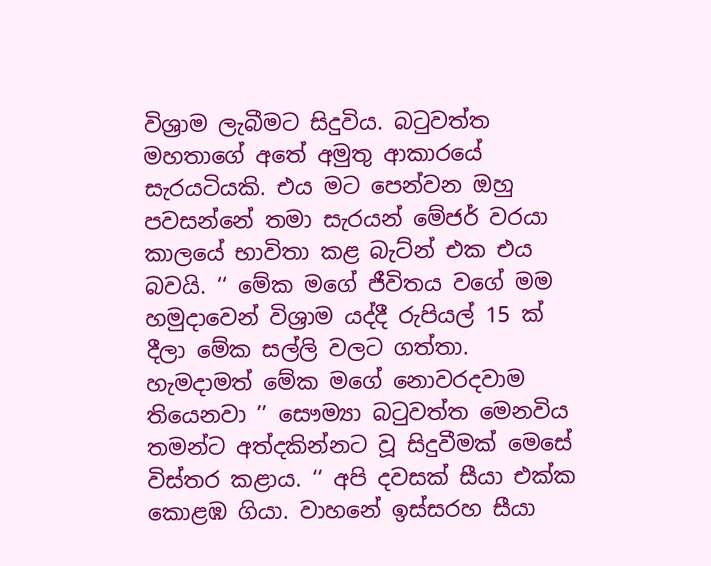විශ්‍රාම ලැබීමට සිදුවිය. බටුවත්ත මහතාගේ අතේ අමුතු ආකාරයේ සැරයටියකි. එය මට පෙන්වන ඔහු පවසන්නේ තමා සැරයන් මේජර් වරයා කාලයේ භාවිතා කළ බැට්න් එක එය බවයි. ‘‘ මේක මගේ ජීවිතය වගේ මම හමුදාවෙන් විශ්‍රාම යද්දී රුපියල් 15 ක් දීලා මේක සල්ලි වලට ගත්තා. හැමදාමත් මේක මගේ නොවරදවාම තියෙනවා ’’ සෞම්‍යා බටුවත්ත මෙනවිය තමන්ට අත්දකින්නට වූ සිදුවීමක් මෙසේ විස්තර කළාය. ‘‘ අපි දවසක් සීයා එක්ක කොළඹ ගියා. වාහනේ ඉස්සරහ සීයා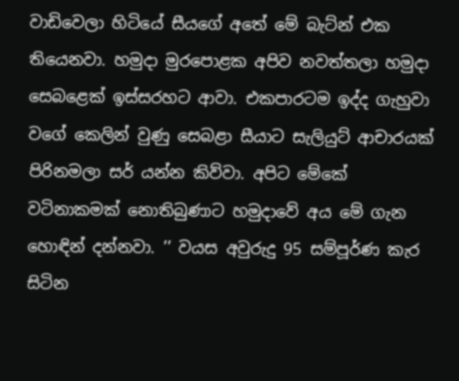වාඩිවෙලා හිටියේ සීයගේ අතේ මේ බැට්න් එක තියෙනවා. හමුදා මුරපොළක අපිව නවත්තලා හමුදා සෙබළෙක් ඉස්සරහට ආවා. එකපාරටම ඉද්ද ගැහුවා වගේ කෙලින් වුණු සෙබළා සීයාට සැලියුට් ආචාරයක් පිරිනමලා සර් යන්න කිව්වා. අපිට මේකේ වටිනාකමක් නොතිබුණාට හමුදාවේ අය මේ ගැන හොඳින් දන්නවා. ’’ වයස අවුරුදු 95 සම්පූර්ණ කැර සිටින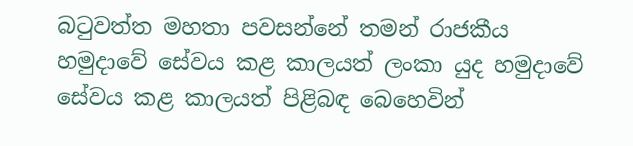බටුවත්ත මහතා පවසන්නේ තමන් රාජකීය හමුදාවේ සේවය කළ කාලයත් ලංකා යුද හමුදාවේ සේවය කළ කාලයත් පිළිබඳ බෙහෙවින්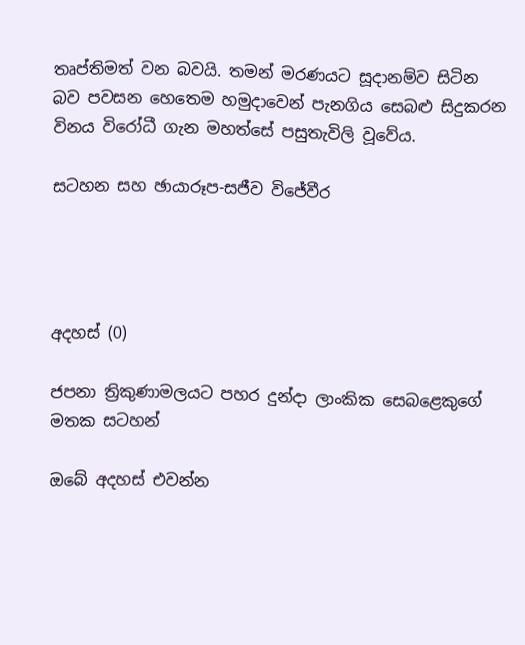තෘප්තිමත් වන බවයි. තමන් මරණයට සූදානම්ව සිටින බව පවසන හෙතෙම හමුදාවෙන් පැනගිය සෙබළු සිදුකරන විනය විරෝධී ගැන මහත්සේ පසුතැවිලි වූවේය.

සටහන සහ ඡායාරූප-සජීව විජේවීර




අදහස් (0)

ජපනා ත්‍රිකුණාමලයට පහර දුන්දා ලාංකික සෙබළෙකුගේ මතක සටහන්

ඔබේ අදහස් එවන්න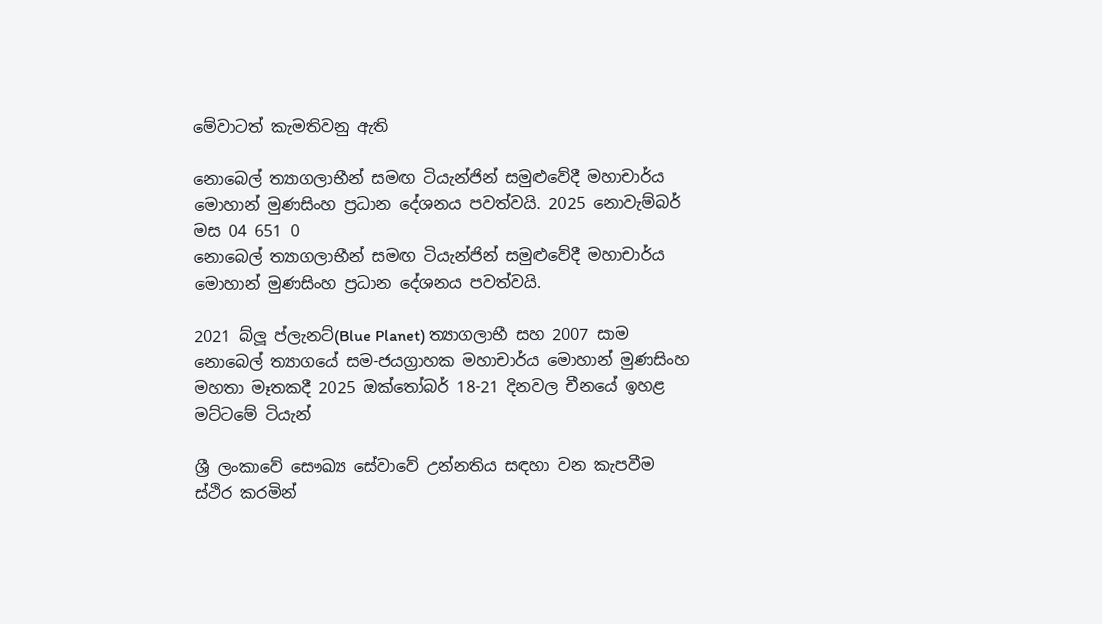මේවාටත් කැමතිවනු ඇති

නොබෙල් ත්‍යාගලාභීන් සමඟ ටියැන්ජින් සමුළුවේදී මහාචාර්ය මොහාන් මුණසිංහ ප්‍රධාන දේශනය පවත්වයි. 2025 නොවැම්බර් මස 04 651 0
නොබෙල් ත්‍යාගලාභීන් සමඟ ටියැන්ජින් සමුළුවේදී මහාචාර්ය මොහාන් මුණසිංහ ප්‍රධාන දේශනය පවත්වයි.

2021 බ්ලූ ප්ලැනට්(Blue Planet) ත්‍යාගලාභී සහ 2007 සාම නොබෙල් ත්‍යාගයේ සම-ජයග්‍රාහක මහාචාර්ය මොහාන් මුණසිංහ මහතා මෑතකදී 2025 ඔක්තෝබර් 18-21 දිනවල චීනයේ ඉහළ මට්ටමේ ටියැන්

ශ්‍රී ලංකාවේ සෞඛ්‍ය සේවාවේ උන්නතිය සඳහා වන කැපවීම ස්ථිර කරමින්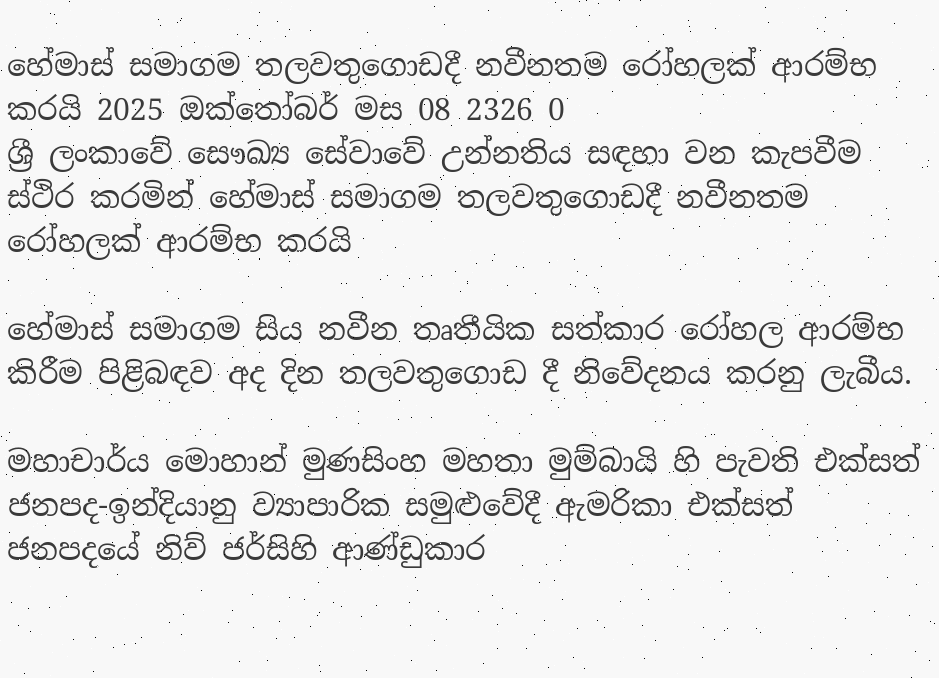හේමාස් සමාගම තලවතුගොඩදී නවීනතම රෝහලක් ආරම්භ කරයි 2025 ඔක්තෝබර් මස 08 2326 0
ශ්‍රී ලංකාවේ සෞඛ්‍ය සේවාවේ උන්නතිය සඳහා වන කැපවීම ස්ථිර කරමින් හේමාස් සමාගම තලවතුගොඩදී නවීනතම රෝහලක් ආරම්භ කරයි

හේමාස් සමාගම සිය නවීන තෘතීයික සත්කාර රෝහල ආරම්භ කිරීම පිළිබඳව අද දින තලවතුගොඩ දී නිවේදනය කරනු ලැබීය.

මහාචාර්ය මොහාන් මුණසිංහ මහතා මුම්බායි හි පැවති එක්සත් ජනපද-ඉන්දියානු ව්‍යාපාරික සමුළුවේදී ඇමරිකා එක්සත් ජනපදයේ නිව් ජර්සිහි ආණ්ඩුකාර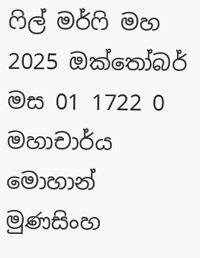ෆිල් මර්ෆි මහ 2025 ඔක්තෝබර් මස 01 1722 0
මහාචාර්ය මොහාන් මුණසිංහ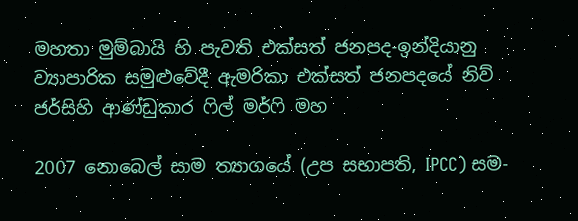මහතා මුම්බායි හි පැවති එක්සත් ජනපද-ඉන්දියානු ව්‍යාපාරික සමුළුවේදී ඇමරිකා එක්සත් ජනපදයේ නිව් ජර්සිහි ආණ්ඩුකාර ෆිල් මර්ෆි මහ

2007 නොබෙල් සාම ත්‍යාගයේ (උප සභාපති, IPCC) සම-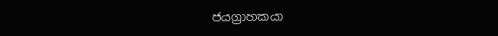ජයග්‍රාහකයා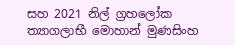සහ 2021 නිල් ග්‍රහලෝක ත්‍යාගලාභී මොහාන් මුණසිංහ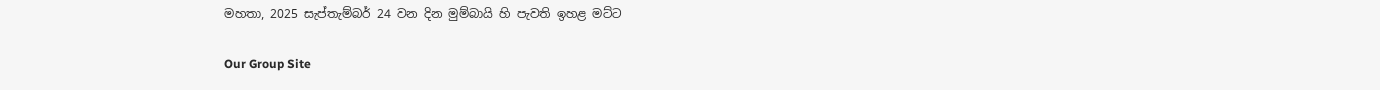මහතා, 2025 සැප්තැම්බර් 24 වන දින මුම්බායි හි පැවති ඉහළ මට්ට

Our Group Site